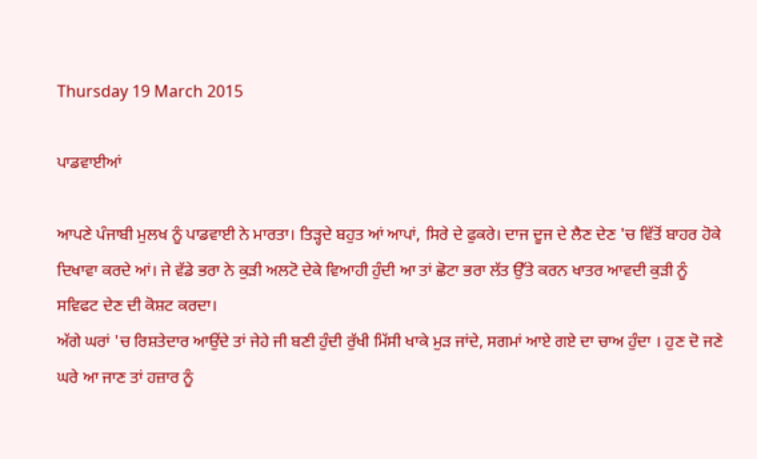Thursday 19 March 2015

ਪਾਡਵਾਈਆਂ

ਆਪਣੇ ਪੰਜਾਬੀ ਮੁਲਖ ਨੂੰ ਪਾਡਵਾਈ ਨੇ ਮਾਰਤਾ। ਤਿੜ੍ਹਦੇ ਬਹੁਤ ਆਂ ਆਪਾਂ, ਸਿਰੇ ਦੇ ਫੁਕਰੇ। ਦਾਜ ਦੂਜ ਦੇ ਲੈਣ ਦੇਣ 'ਚ ਵਿੱਤੋਂ ਬਾਹਰ ਹੋਕੇ ਦਿਖਾਵਾ ਕਰਦੇ ਆਂ। ਜੇ ਵੱਡੇ ਭਰਾ ਨੇ ਕੁੜੀ ਅਲਟੋ ਦੇਕੇ ਵਿਆਹੀ ਹੁੰਦੀ ਆ ਤਾਂ ਛੋਟਾ ਭਰਾ ਲੱਤ ਉੱਤੇ ਕਰਨ ਖਾਤਰ ਆਵਦੀ ਕੁੜੀ ਨੂੰ ਸਵਿਫਟ ਦੇਣ ਦੀ ਕੋਸ਼ਟ ਕਰਦਾ।
ਅੱਗੇ ਘਰਾਂ 'ਚ ਰਿਸ਼ਤੇਦਾਰ ਆਉਂਦੇ ਤਾਂ ਜੇਹੇ ਜੀ ਬਣੀ ਹੁੰਦੀ ਰੁੱਖੀ ਮਿੱਸੀ ਖਾਕੇ ਮੁੜ ਜਾਂਦੇ, ਸਗਮਾਂ ਆਏ ਗਏ ਦਾ ਚਾਅ ਹੁੰਦਾ । ਹੁਣ ਦੋ ਜਣੇ ਘਰੇ ਆ ਜਾਣ ਤਾਂ ਹਜ਼ਾਰ ਨੂੰ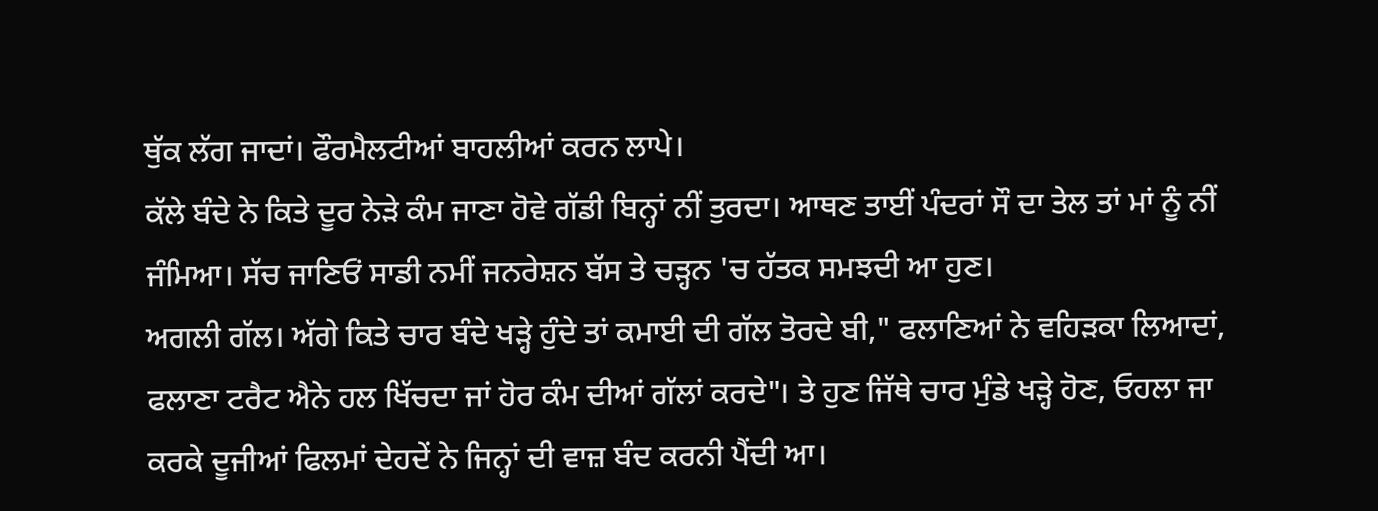ਥੁੱਕ ਲੱਗ ਜਾਦਾਂ। ਫੌਰਮੈਲਟੀਆਂ ਬਾਹਲੀਆਂ ਕਰਨ ਲਾਪੇ।
ਕੱਲੇ ਬੰਦੇ ਨੇ ਕਿਤੇ ਦੂਰ ਨੇੜੇ ਕੰਮ ਜਾਣਾ ਹੋਵੇ ਗੱਡੀ ਬਿਨ੍ਹਾਂ ਨੀਂ ਤੁਰਦਾ। ਆਥਣ ਤਾਈਂ ਪੰਦਰਾਂ ਸੌ ਦਾ ਤੇਲ ਤਾਂ ਮਾਂ ਨੂੰ ਨੀਂ ਜੰਮਿਆ। ਸੱਚ ਜਾਣਿਓਂ ਸਾਡੀ ਨਮੀਂ ਜਨਰੇਸ਼ਨ ਬੱਸ ਤੇ ਚੜ੍ਹਨ 'ਚ ਹੱਤਕ ਸਮਝਦੀ ਆ ਹੁਣ।
ਅਗਲੀ ਗੱਲ। ਅੱਗੇ ਕਿਤੇ ਚਾਰ ਬੰਦੇ ਖੜ੍ਹੇ ਹੁੰਦੇ ਤਾਂ ਕਮਾਈ ਦੀ ਗੱਲ ਤੋਰਦੇ ਬੀ," ਫਲਾਣਿਆਂ ਨੇ ਵਹਿੜਕਾ ਲਿਆਦਾਂ, ਫਲਾਣਾ ਟਰੈਟ ਐਨੇ ਹਲ ਖਿੱਚਦਾ ਜਾਂ ਹੋਰ ਕੰਮ ਦੀਆਂ ਗੱਲਾਂ ਕਰਦੇ"। ਤੇ ਹੁਣ ਜਿੱਥੇ ਚਾਰ ਮੁੰਡੇ ਖੜ੍ਹੇ ਹੋਣ, ਓਹਲਾ ਜਾ ਕਰਕੇ ਦੂਜੀਆਂ ਫਿਲਮਾਂ ਦੇਹਦੇਂ ਨੇ ਜਿਨ੍ਹਾਂ ਦੀ ਵਾਜ਼ ਬੰਦ ਕਰਨੀ ਪੈਂਦੀ ਆ।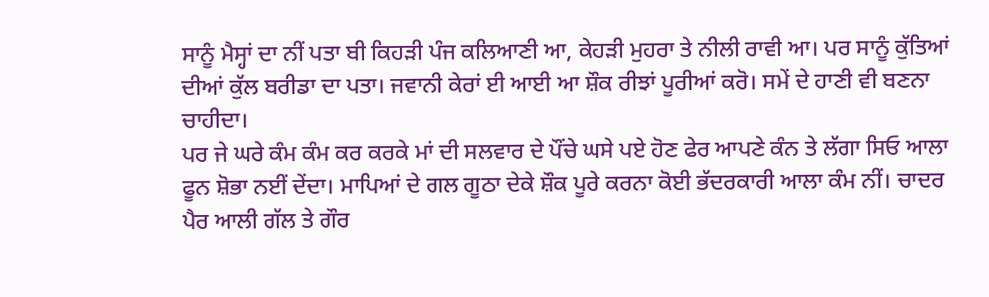ਸਾਨੂੰ ਮੈਸ੍ਹਾਂ ਦਾ ਨੀਂ ਪਤਾ ਬੀ ਕਿਹੜੀ ਪੰਜ ਕਲਿਆਣੀ ਆ, ਕੇਹੜੀ ਮੁਹਰਾ ਤੇ ਨੀਲੀ ਰਾਵੀ ਆ। ਪਰ ਸਾਨੂੰ ਕੁੱਤਿਆਂ ਦੀਆਂ ਕੁੱਲ ਬਰੀਡਾ ਦਾ ਪਤਾ। ਜਵਾਨੀ ਕੇਰਾਂ ਈ ਆਈ ਆ ਸ਼ੌਕ ਰੀਝਾਂ ਪੂਰੀਆਂ ਕਰੋ। ਸਮੇਂ ਦੇ ਹਾਣੀ ਵੀ ਬਣਨਾ ਚਾਹੀਦਾ।
ਪਰ ਜੇ ਘਰੇ ਕੰਮ ਕੰਮ ਕਰ ਕਰਕੇ ਮਾਂ ਦੀ ਸਲਵਾਰ ਦੇ ਪੌਂਚੇ ਘਸੇ ਪਏ ਹੋਣ ਫੇਰ ਆਪਣੇ ਕੰਨ ਤੇ ਲੱਗਾ ਸਿਓ ਆਲਾ ਫੂਨ ਸ਼ੋਭਾ ਨਈਂ ਦੇਂਦਾ। ਮਾਪਿਆਂ ਦੇ ਗਲ ਗੂਠਾ ਦੇਕੇ ਸ਼ੌਕ ਪੂਰੇ ਕਰਨਾ ਕੋਈ ਭੱਦਰਕਾਰੀ ਆਲਾ ਕੰਮ ਨੀਂ। ਚਾਦਰ ਪੈਰ ਆਲੀ ਗੱਲ ਤੇ ਗੌਰ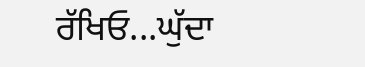ਰੱਖਿਓ...ਘੁੱਦਾ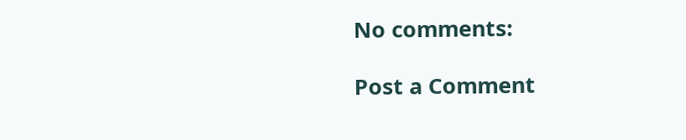No comments:

Post a Comment